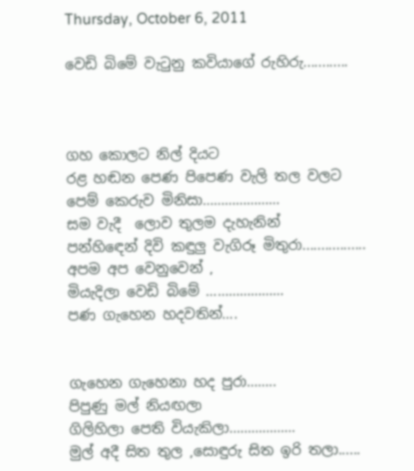Thursday, October 6, 2011

වෙඩි බිමේ වැටුනු කවියාගේ රුහිරු............



ගහ කොලට නිල් දියට
රළ හඬන පෙණ පිපෙණ වැලි තල වලට
පෙම් කෙරුව මිනිසා…………………
සම වැදී  ලොව තුලම දැහැනින්
පන්හිඳෙන් දිවි කඳුලු වැගිරූ මිතුරා.................
අපම අප වෙනුවෙන් ,
මියැදිලා වෙඩි බිමේ …………………
පණ ගැහෙන හදවතින්….


ගැහෙන ගැහෙනා හද පුරා……..
පිපුණු මල් නියඟලා
ගිලිහිලා පෙති වියැකිලා………………
මුල් අදී සිත තුල ,සොඳුරු සිත ඉරි තලා......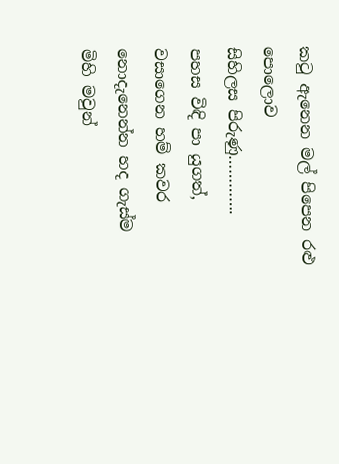කටු ඇනෙන මල් පිපෙන රළු පොලොව
සිහිලස පිරුණු………….
පහස විඳි පා යුගත්,
වසාගෙන හම් කවර
නොදැනෙන්න හද ගැස්ම
මිහි මවුන්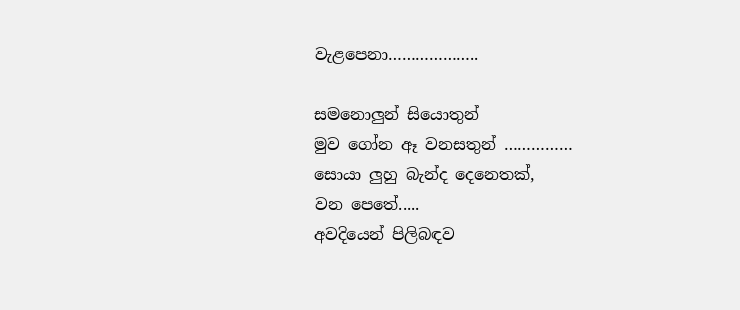වැළපෙනා………………..

සමනොලුන් සියොතුන්
මුව ගෝන ඈ වනසතුන් ……………
සොයා ලුහු බැන්ද දෙනෙතක්,
වන පෙතේ.....
අවදියෙන් පිලිබඳව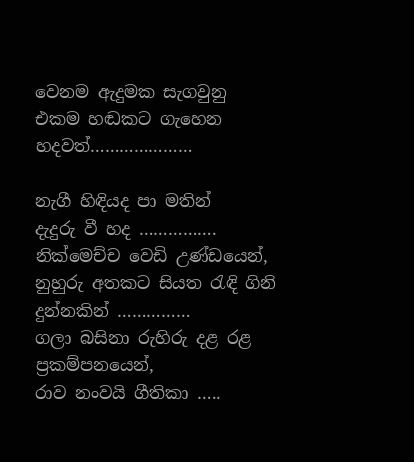වෙනම ඇදුමක සැගවුනු
එකම හඬකට ගැහෙන හදවත්…………………

නැගී හිඳියද පා මතින්
දැදුරු වී හද …………….
නික්මෙච්ච වෙඩි උණ්ඩයෙන්,
නුහුරු අතකට සියත රැඳි ගිනි දුන්නකින් ……………
ගලා බසිනා රුහිරු දළ රළ
ප්‍රකම්පනයෙන්,
රාව නංවයි ගීතිකා …..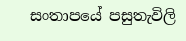සංතාපයේ පසුතැවිලි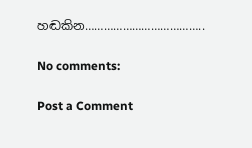හඬකින………………………………..

No comments:

Post a Comment